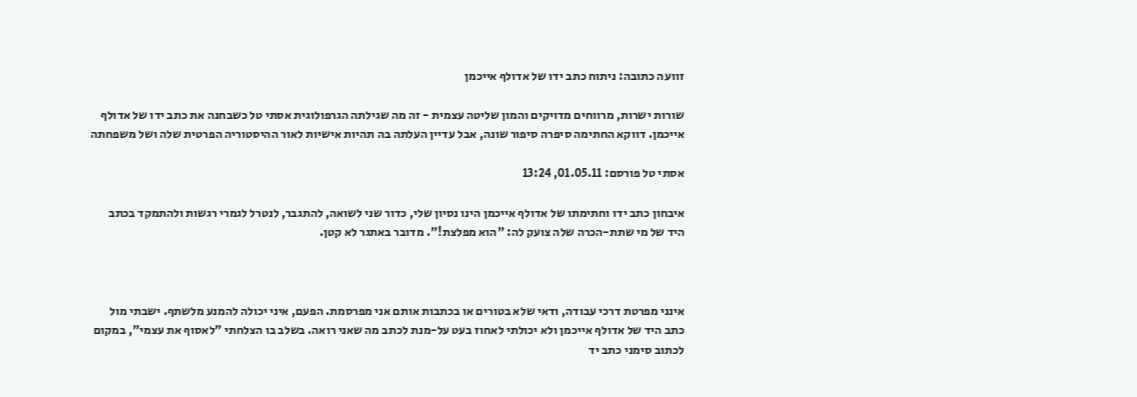זוועה כתובה: ניתוח כתב ידו של אדולף אייכמן

שורות ישרות, מרווחים מדויקים והמון שליטה עצמית - זה מה שגילתה הגרפולוגית אסתי טל כשבחנה את כתב ידו של אדולף אייכמן. דווקא החתימה סיפרה סיפור שונה, אבל עדיין העלתה בה תהיות אישיות לאור ההיסטוריה הפרטית שלה ושל משפחתה

אסתי טל פורסם: 01.05.11, 13:24

איבחון כתב ידו וחתימתו של אדולף אייכמן הינו נסיון שלי, כדור שני לשואה, להתגבר, לנטרל לגמרי רגשות ולהתמקד בכתב היד של מי שתת-הכרה שלה צועק לה: "הוא מפלצת!". מדובר באתגר לא קטן.



אינני מפרטת דרכי עבודה, ודאי שלא בטורים או בכתבות אותם אני מפרסמת. הפעם, איני יכולה להמנע מלשתף. ישבתי מול כתב היד של אדולף אייכמן ולא יכולתי לאחוז בעט על-מנת לכתב מה שאני רואה. בשלב בו הצלחתי "לאסוף את עצמי", במקום לכתוב סימני כתב יד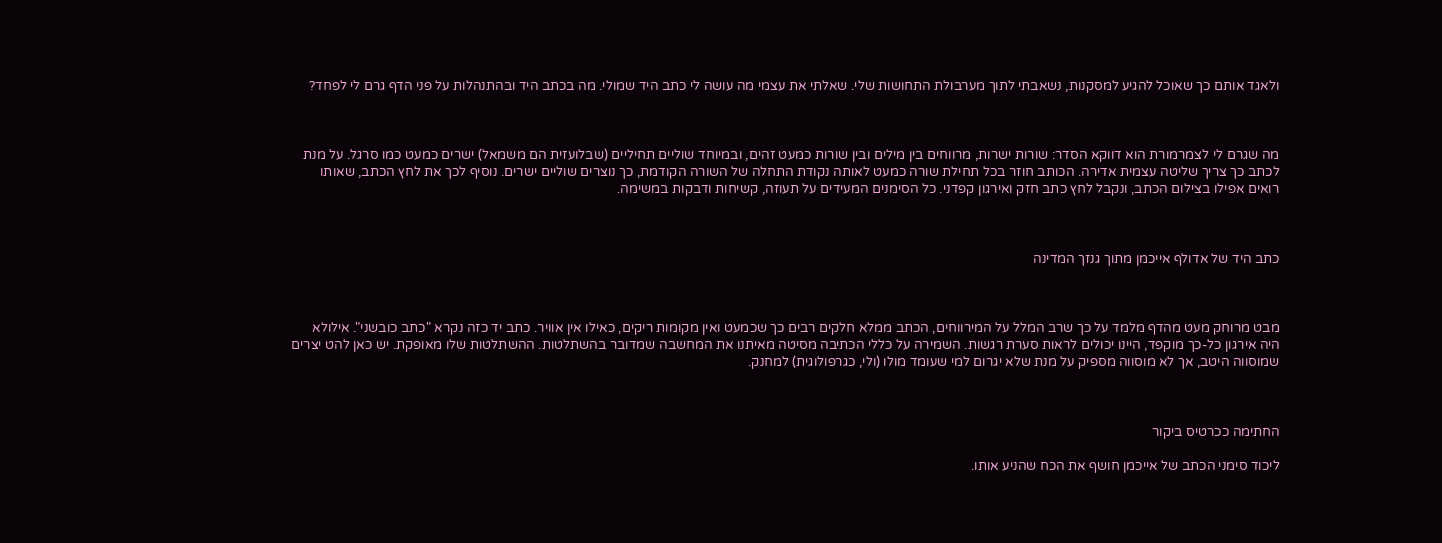ולאגד אותם כך שאוכל להגיע למסקנות, נשאבתי לתוך מערבולת התחושות שלי. שאלתי את עצמי מה עושה לי כתב היד שמולי. מה בכתב היד ובהתנהלות על פני הדף גרם לי לפחד?



מה שגרם לי לצמרמורת הוא דווקא הסדר: שורות ישרות, מרווחים בין מילים ובין שורות כמעט זהים, ובמיוחד שוליים תחיליים (שבלועזית הם משמאל) ישרים כמעט כמו סרגל. על מנת לכתב כך צריך שליטה עצמית אדירה. הכותב חוזר בכל תחילת שורה כמעט לאותה נקודת התחלה של השורה הקודמת, כך נוצרים שוליים ישרים. נוסיף לכך את לחץ הכתב, שאותו רואים אפילו בצילום הכתב, ונקבל לחץ כתב חזק ואירגון קפדני. כל הסימנים המעידים על תעוזה, קשיחות ודבקות במשימה.



כתב היד של אדולף אייכמן מתוך גנזך המדינה



מבט מרוחק מעט מהדף מלמד על כך שרב המלל על המירווחים, הכתב ממלא חלקים רבים כך שכמעט ואין מקומות ריקים, כאילו אין אוויר. כתב יד כזה נקרא "כתב כובשני". אילולא היה אירגון כל-כך מוקפד, היינו יכולים לראות סערת רגשות. השמירה על כללי הכתיבה מסיטה מאיתנו את המחשבה שמדובר בהשתלטות. ההשתלטות שלו מאופקת. יש כאן להט יצרים שמוסווה היטב, אך לא מוסווה מספיק על מנת שלא יגרום למי שעומד מולו (ולי, כגרפולוגית) למחנק.



החתימה ככרטיס ביקור

ליכוד סימני הכתב של אייכמן חושף את הכח שהניע אותו.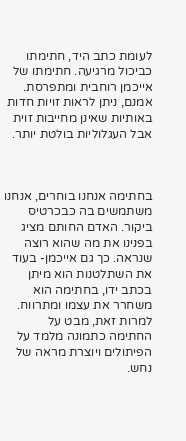לעומת כתב היד, חתימתו כביכול מרגיעה. חתימתו של אייכמן רוחבית ומתפרסת. אמנם, ניתן לראות זויות חדות באותיות שאינן מחייבות זוית אבל העגלוליות בולטת יותר.



בחתימה אנחנו בוחרים, אנחנו משתמשים בה כבכרטיס ביקור. האדם החותם מציג בפנינו את מה שהוא רוצה שנראה. כך גם אייכמן- בעוד את השתלטנות הוא מיתן בכתב ידו, בחתימה הוא משחרר את עצמו ומתרווח. למרות זאת, מבט על החתימה כתמונה מלמד על הפיתולים ויוצרת מראה של נחש.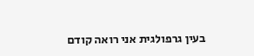בעין גרפולגית אני רואה קודם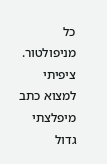כל מניפולטור. ציפיתי למצוא כתב מיפלצתי גדול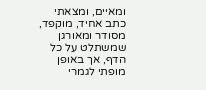ומאיים, ומצאתי כתב אחיד, מוקפד, מסודר ומאורגן שמשתלט על כל הדף, אך באופן מופתי לגמרי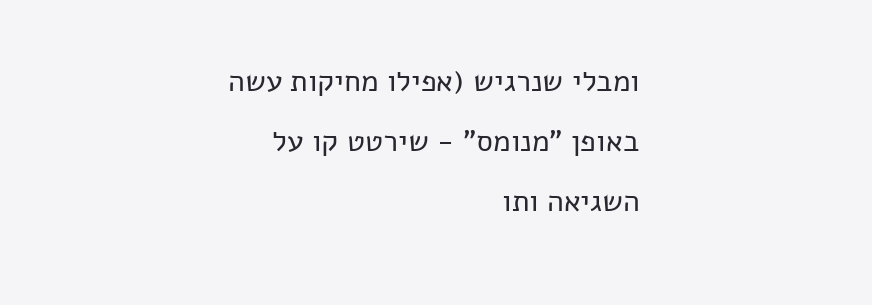ומבלי שנרגיש (אפילו מחיקות עשה באופן "מנומס" - שירטט קו על השגיאה ותו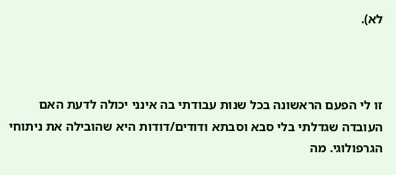לא).



זו לי הפעם הראשונה בכל שנות עבודתי בה אינני יכולה לדעת האם העובדה שגדלתי בלי סבא וסבתא ודודים/דודות היא שהובילה את ניתוחי הגרפולוגי. מה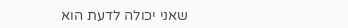שאני יכולה לדעת הוא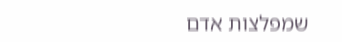שמפלצות אדם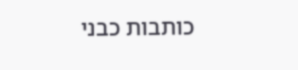כותבות כבני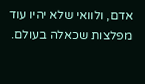אדם, ולוואי שלא יהיו עוד מפלצות שכאלה בעולם.